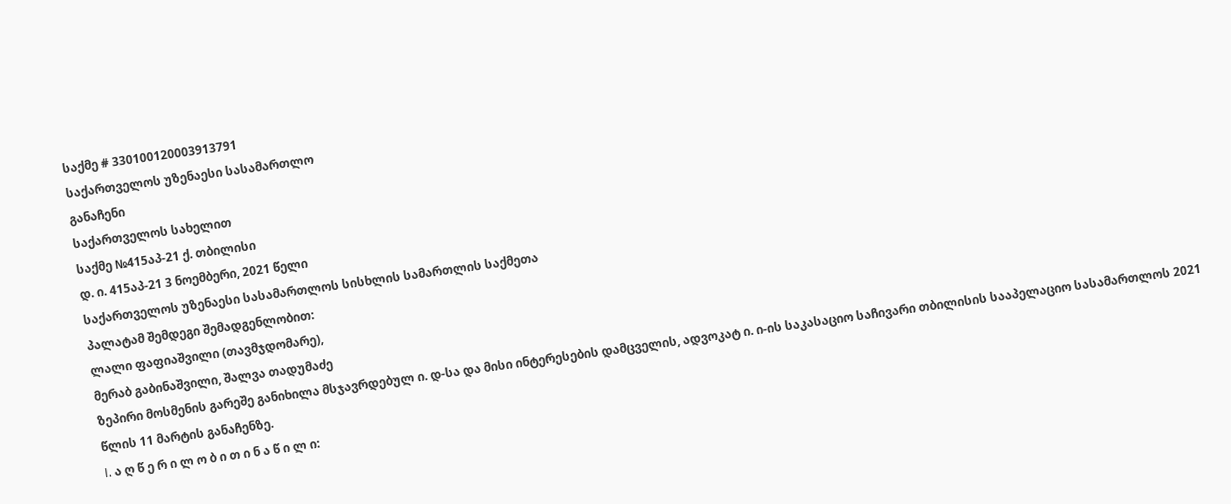საქმე # 330100120003913791
საქართველოს უზენაესი სასამართლო
განაჩენი
საქართველოს სახელით
საქმე №415აპ-21 ქ. თბილისი
დ. ი. 415აპ-21 3 ნოემბერი, 2021 წელი
საქართველოს უზენაესი სასამართლოს სისხლის სამართლის საქმეთა
პალატამ შემდეგი შემადგენლობით:
ლალი ფაფიაშვილი (თავმჯდომარე),
მერაბ გაბინაშვილი, შალვა თადუმაძე
ზეპირი მოსმენის გარეშე განიხილა მსჯავრდებულ ი. დ-სა და მისი ინტერესების დამცველის, ადვოკატ ი. ი-ის საკასაციო საჩივარი თბილისის სააპელაციო სასამართლოს 2021 წლის 11 მარტის განაჩენზე.
I. ა ღ წ ე რ ი ლ ო ბ ი თ ი ნ ა წ ი ლ ი: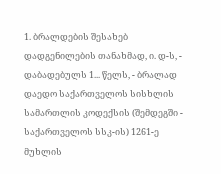1. ბრალდების შესახებ დადგენილების თანახმად, ი. დ-ს, - დაბადებულს 1... წელს, - ბრალად დაედო საქართველოს სისხლის სამართლის კოდექსის (შემდეგში - საქართველოს სსკ-ის) 1261-ე მუხლის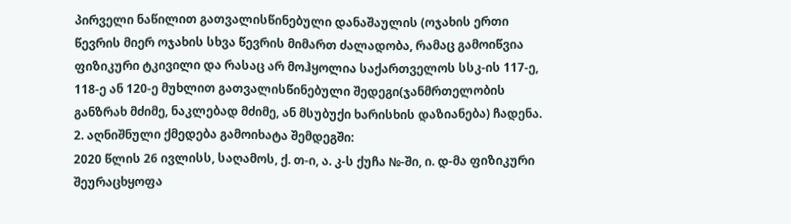პირველი ნაწილით გათვალისწინებული დანაშაულის (ოჯახის ერთი წევრის მიერ ოჯახის სხვა წევრის მიმართ ძალადობა, რამაც გამოიწვია ფიზიკური ტკივილი და რასაც არ მოჰყოლია საქართველოს სსკ-ის 117-ე, 118-ე ან 120-ე მუხლით გათვალისწინებული შედეგი(ჯანმრთელობის განზრახ მძიმე, ნაკლებად მძიმე, ან მსუბუქი ხარისხის დაზიანება) ჩადენა.
2. აღნიშნული ქმედება გამოიხატა შემდეგში:
2020 წლის 26 ივლისს, საღამოს, ქ. თ-ი, ა. კ-ს ქუჩა №-ში, ი. დ-მა ფიზიკური შეურაცხყოფა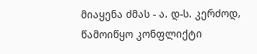მიაყენა ძმას - ა. დ-ს. კერძოდ, წამოიწყო კონფლიქტი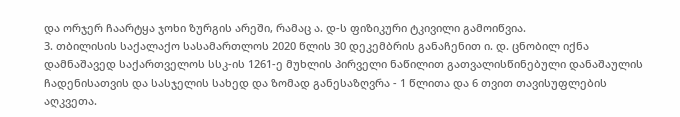და ორჯერ ჩაარტყა ჯოხი ზურგის არეში, რამაც ა. დ-ს ფიზიკური ტკივილი გამოიწვია.
3. თბილისის საქალაქო სასამართლოს 2020 წლის 30 დეკემბრის განაჩენით ი. დ. ცნობილ იქნა დამნაშავედ საქართველოს სსკ-ის 1261-ე მუხლის პირველი ნაწილით გათვალისწინებული დანაშაულის ჩადენისათვის და სასჯელის სახედ და ზომად განესაზღვრა - 1 წლითა და 6 თვით თავისუფლების აღკვეთა.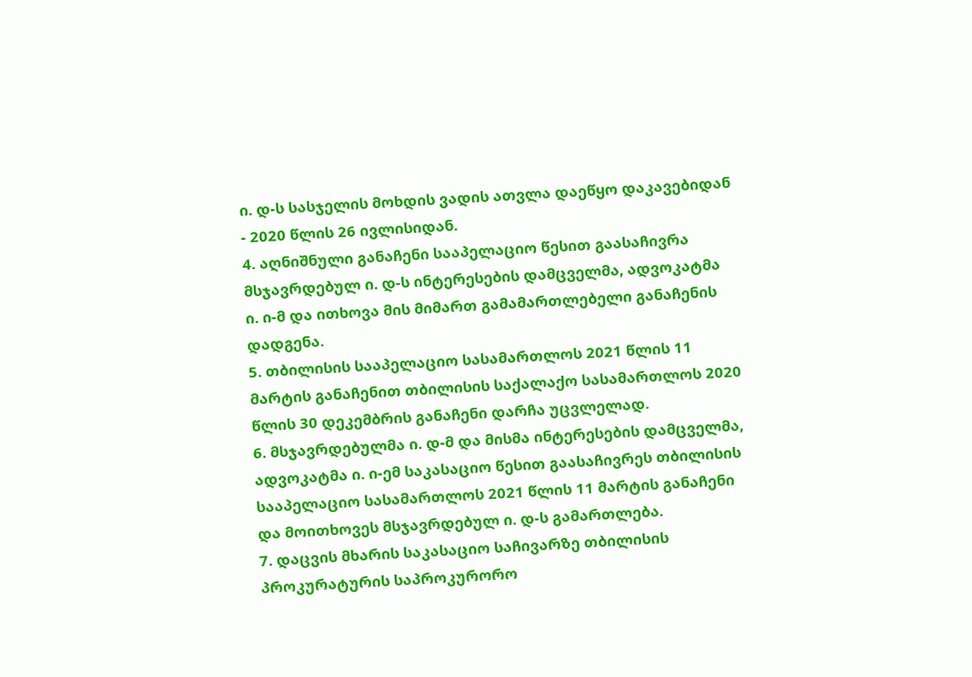ი. დ-ს სასჯელის მოხდის ვადის ათვლა დაეწყო დაკავებიდან - 2020 წლის 26 ივლისიდან.
4. აღნიშნული განაჩენი სააპელაციო წესით გაასაჩივრა მსჯავრდებულ ი. დ-ს ინტერესების დამცველმა, ადვოკატმა ი. ი-მ და ითხოვა მის მიმართ გამამართლებელი განაჩენის დადგენა.
5. თბილისის სააპელაციო სასამართლოს 2021 წლის 11 მარტის განაჩენით თბილისის საქალაქო სასამართლოს 2020 წლის 30 დეკემბრის განაჩენი დარჩა უცვლელად.
6. მსჯავრდებულმა ი. დ-მ და მისმა ინტერესების დამცველმა, ადვოკატმა ი. ი-ემ საკასაციო წესით გაასაჩივრეს თბილისის სააპელაციო სასამართლოს 2021 წლის 11 მარტის განაჩენი და მოითხოვეს მსჯავრდებულ ი. დ-ს გამართლება.
7. დაცვის მხარის საკასაციო საჩივარზე თბილისის პროკურატურის საპროკურორო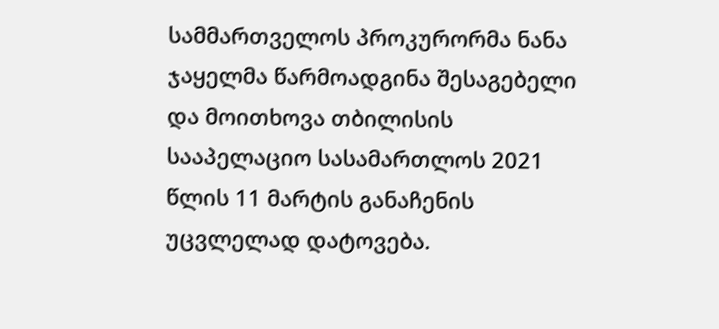სამმართველოს პროკურორმა ნანა ჯაყელმა წარმოადგინა შესაგებელი და მოითხოვა თბილისის სააპელაციო სასამართლოს 2021 წლის 11 მარტის განაჩენის უცვლელად დატოვება.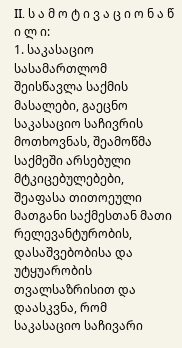II. ს ა მ ო ტ ი ვ ა ც ი ო ნ ა წ ი ლ ი:
1. საკასაციო სასამართლომ შეისწავლა საქმის მასალები, გაეცნო საკასაციო საჩივრის მოთხოვნას, შეამოწმა საქმეში არსებული მტკიცებულებები, შეაფასა თითოეული მათგანი საქმესთან მათი რელევანტურობის, დასაშვებობისა და უტყუარობის თვალსაზრისით და დაასკვნა, რომ საკასაციო საჩივარი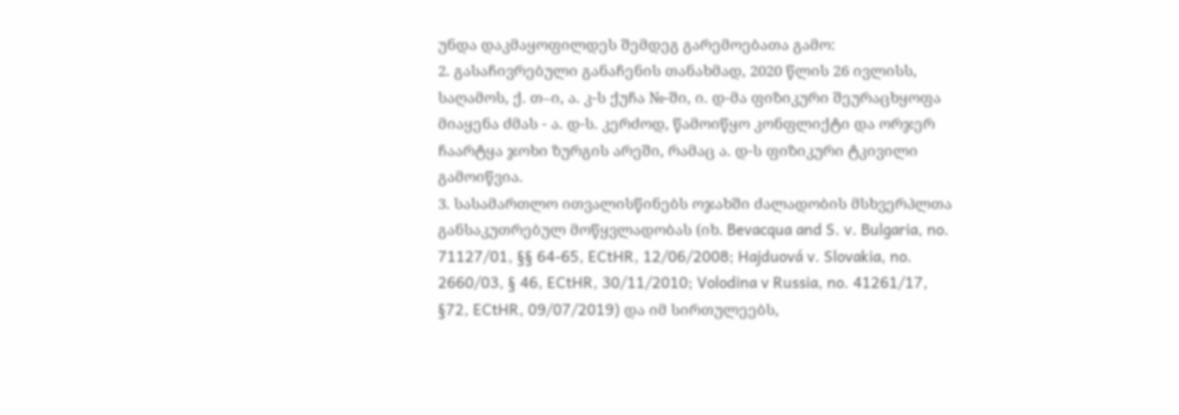უნდა დაკმაყოფილდეს შემდეგ გარემოებათა გამო:
2. გასაჩივრებული განაჩენის თანახმად, 2020 წლის 26 ივლისს, საღამოს, ქ. თ–ი, ა. კ-ს ქუჩა №-ში, ი. დ-მა ფიზიკური შეურაცხყოფა მიაყენა ძმას - ა. დ-ს. კერძოდ, წამოიწყო კონფლიქტი და ორჯერ ჩაარტყა ჯოხი ზურგის არეში, რამაც ა. დ-ს ფიზიკური ტკივილი გამოიწვია.
3. სასამართლო ითვალისწინებს ოჯახში ძალადობის მსხვერპლთა განსაკუთრებულ მოწყვლადობას (იხ. Bevacqua and S. v. Bulgaria, no. 71127/01, §§ 64-65, ECtHR, 12/06/2008; Hajduová v. Slovakia, no. 2660/03, § 46, ECtHR, 30/11/2010; Volodina v Russia, no. 41261/17, §72, ECtHR, 09/07/2019) და იმ სირთულეებს,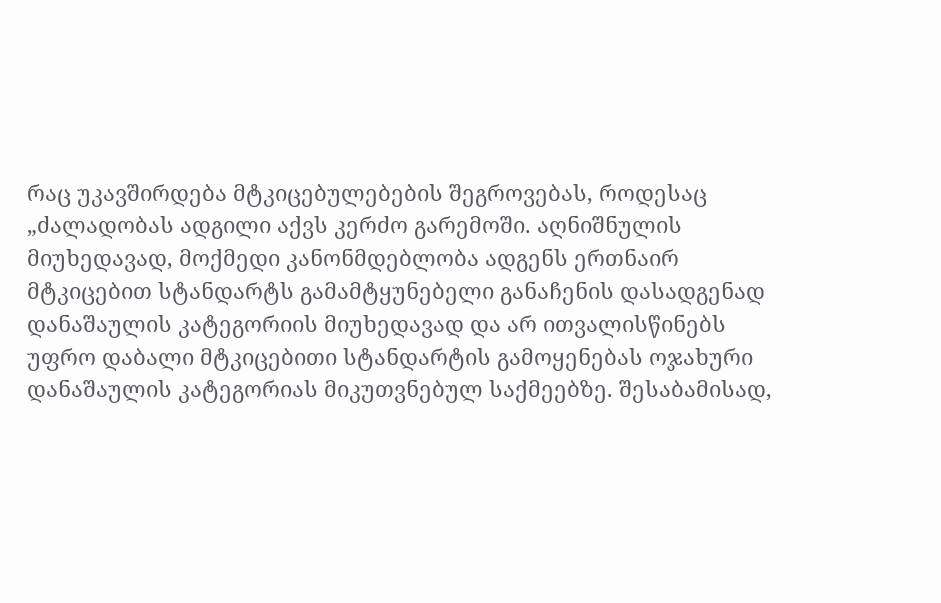რაც უკავშირდება მტკიცებულებების შეგროვებას, როდესაც „ძალადობას ადგილი აქვს კერძო გარემოში. აღნიშნულის მიუხედავად, მოქმედი კანონმდებლობა ადგენს ერთნაირ მტკიცებით სტანდარტს გამამტყუნებელი განაჩენის დასადგენად დანაშაულის კატეგორიის მიუხედავად და არ ითვალისწინებს უფრო დაბალი მტკიცებითი სტანდარტის გამოყენებას ოჯახური დანაშაულის კატეგორიას მიკუთვნებულ საქმეებზე. შესაბამისად,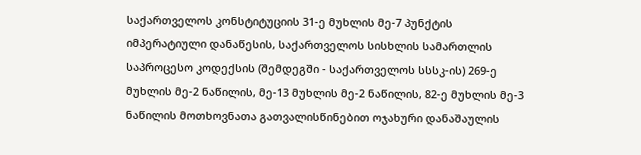საქართველოს კონსტიტუციის 31-ე მუხლის მე-7 პუნქტის იმპერატიული დანაწესის, საქართველოს სისხლის სამართლის საპროცესო კოდექსის (შემდეგში - საქართველოს სსსკ-ის) 269-ე მუხლის მე-2 ნაწილის, მე-13 მუხლის მე-2 ნაწილის, 82-ე მუხლის მე-3 ნაწილის მოთხოვნათა გათვალისწინებით ოჯახური დანაშაულის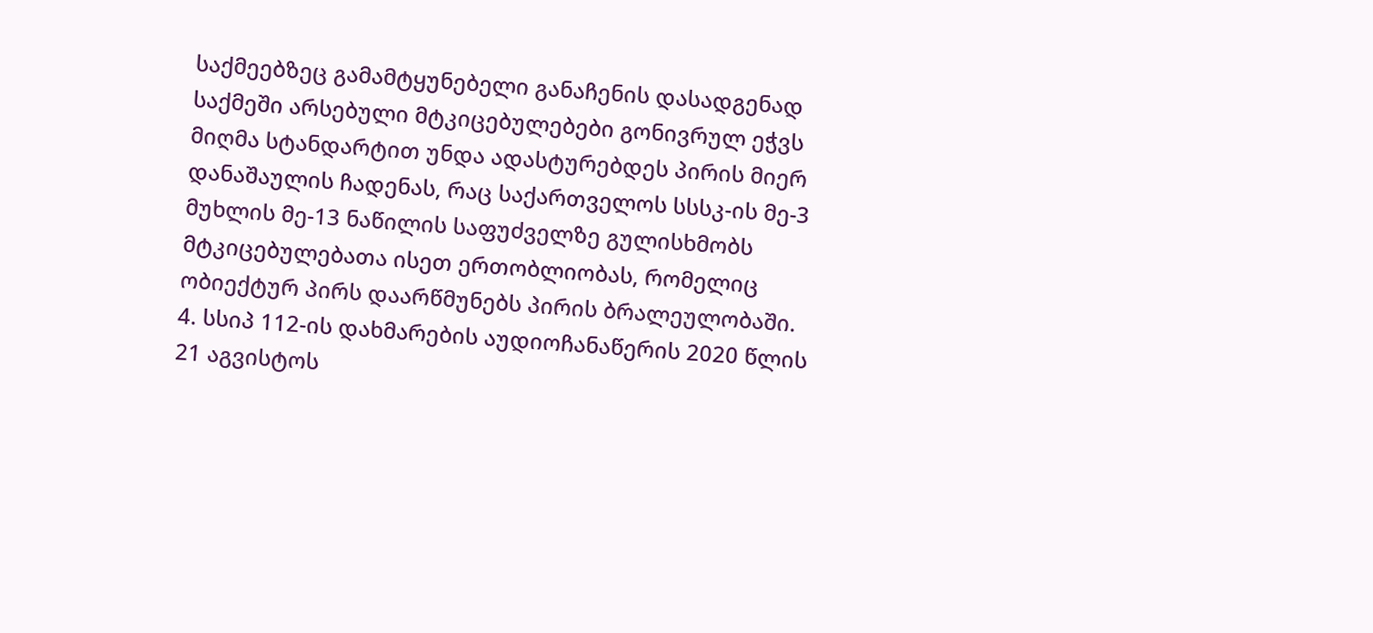საქმეებზეც გამამტყუნებელი განაჩენის დასადგენად საქმეში არსებული მტკიცებულებები გონივრულ ეჭვს მიღმა სტანდარტით უნდა ადასტურებდეს პირის მიერ დანაშაულის ჩადენას, რაც საქართველოს სსსკ-ის მე-3 მუხლის მე-13 ნაწილის საფუძველზე გულისხმობს მტკიცებულებათა ისეთ ერთობლიობას, რომელიც ობიექტურ პირს დაარწმუნებს პირის ბრალეულობაში.
4. სსიპ 112-ის დახმარების აუდიოჩანაწერის 2020 წლის 21 აგვისტოს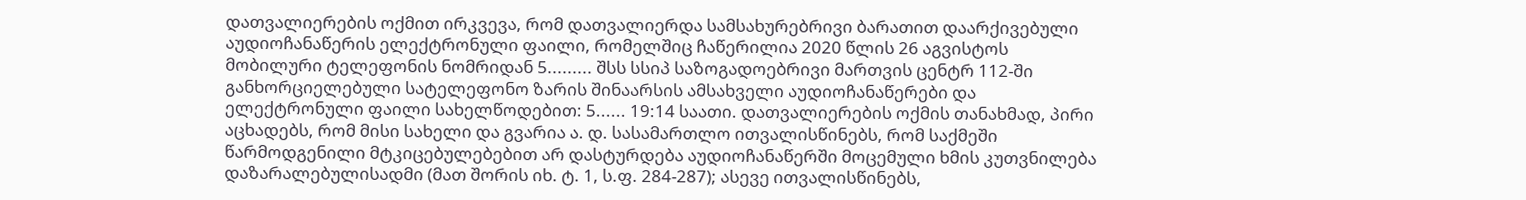დათვალიერების ოქმით ირკვევა, რომ დათვალიერდა სამსახურებრივი ბარათით დაარქივებული აუდიოჩანაწერის ელექტრონული ფაილი, რომელშიც ჩაწერილია 2020 წლის 26 აგვისტოს მობილური ტელეფონის ნომრიდან 5......... შსს სსიპ საზოგადოებრივი მართვის ცენტრ 112-ში განხორციელებული სატელეფონო ზარის შინაარსის ამსახველი აუდიოჩანაწერები და ელექტრონული ფაილი სახელწოდებით: 5...... 19:14 საათი. დათვალიერების ოქმის თანახმად, პირი აცხადებს, რომ მისი სახელი და გვარია ა. დ. სასამართლო ითვალისწინებს, რომ საქმეში წარმოდგენილი მტკიცებულებებით არ დასტურდება აუდიოჩანაწერში მოცემული ხმის კუთვნილება დაზარალებულისადმი (მათ შორის იხ. ტ. 1, ს.ფ. 284-287); ასევე ითვალისწინებს,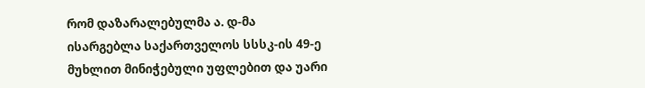რომ დაზარალებულმა ა. დ-მა ისარგებლა საქართველოს სსსკ-ის 49-ე მუხლით მინიჭებული უფლებით და უარი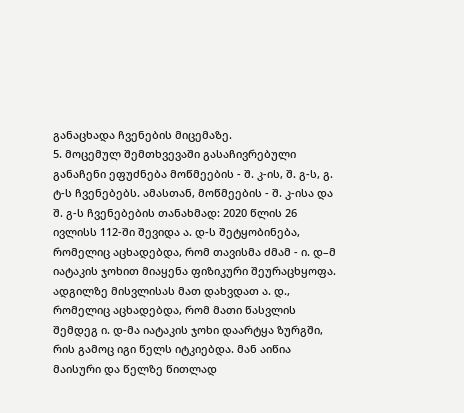განაცხადა ჩვენების მიცემაზე.
5. მოცემულ შემთხვევაში გასაჩივრებული განაჩენი ეფუძნება მოწმეების - შ. კ-ის, შ. გ-ს, გ. ტ-ს ჩვენებებს. ამასთან, მოწმეების - შ. კ-ისა და შ. გ-ს ჩვენებების თანახმად: 2020 წლის 26 ივლისს 112-ში შევიდა ა. დ-ს შეტყობინება, რომელიც აცხადებდა, რომ თავისმა ძმამ - ი. დ–მ იატაკის ჯოხით მიაყენა ფიზიკური შეურაცხყოფა. ადგილზე მისვლისას მათ დახვდათ ა. დ., რომელიც აცხადებდა, რომ მათი წასვლის შემდეგ ი. დ-მა იატაკის ჯოხი დაარტყა ზურგში, რის გამოც იგი წელს იტკიებდა. მან აიწია მაისური და წელზე წითლად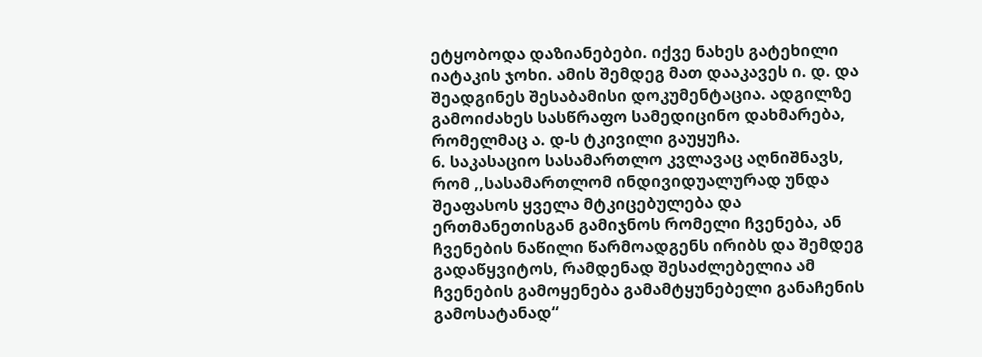ეტყობოდა დაზიანებები. იქვე ნახეს გატეხილი იატაკის ჯოხი. ამის შემდეგ მათ დააკავეს ი. დ. და შეადგინეს შესაბამისი დოკუმენტაცია. ადგილზე გამოიძახეს სასწრაფო სამედიცინო დახმარება, რომელმაც ა. დ-ს ტკივილი გაუყუჩა.
6. საკასაციო სასამართლო კვლავაც აღნიშნავს, რომ ,,სასამართლომ ინდივიდუალურად უნდა შეაფასოს ყველა მტკიცებულება და ერთმანეთისგან გამიჯნოს რომელი ჩვენება, ან ჩვენების ნაწილი წარმოადგენს ირიბს და შემდეგ გადაწყვიტოს, რამდენად შესაძლებელია ამ ჩვენების გამოყენება გამამტყუნებელი განაჩენის გამოსატანად“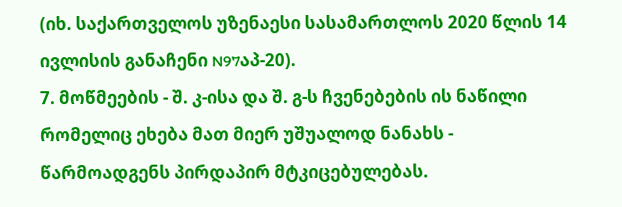(იხ. საქართველოს უზენაესი სასამართლოს 2020 წლის 14 ივლისის განაჩენი N97აპ-20).
7. მოწმეების - შ. კ-ისა და შ. გ-ს ჩვენებების ის ნაწილი რომელიც ეხება მათ მიერ უშუალოდ ნანახს - წარმოადგენს პირდაპირ მტკიცებულებას.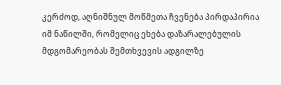კერძოდ, აღნიშნულ მოწმეთა ჩვენება პირდაპირია იმ ნაწილში, რომელიც ეხება დაზარალებულის მდგომარეობას შემთხვევის ადგილზე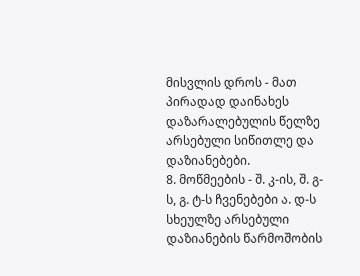მისვლის დროს - მათ პირადად დაინახეს დაზარალებულის წელზე არსებული სიწითლე და დაზიანებები.
8. მოწმეების - შ. კ-ის, შ. გ-ს, გ. ტ-ს ჩვენებები ა. დ-ს სხეულზე არსებული დაზიანების წარმოშობის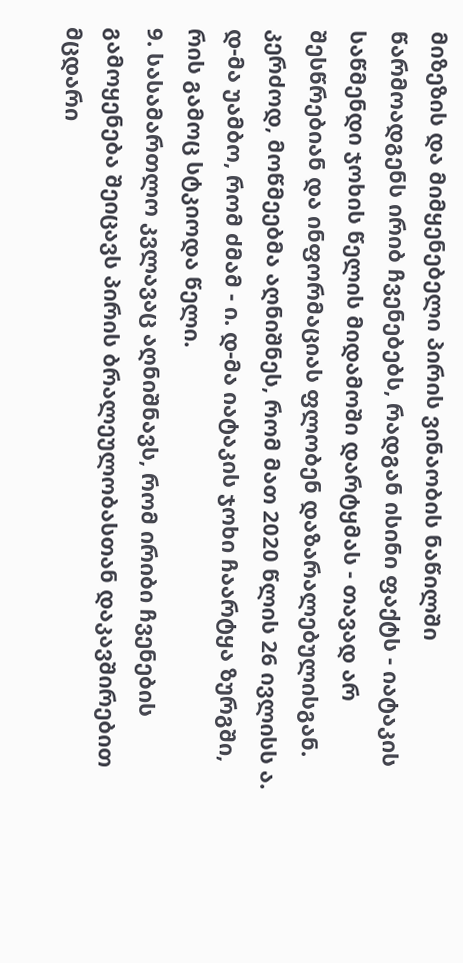მიზეზის და მიმყენებელი პირის ვინაობის ნაწილში წარმოადგენს ირიბ ჩვენებებს, რადგან ისინი ფაქტს - იატაკის საწმენდი ჯოხის წელის მიდამოში დარტყმას - თავად არ შესწრებიან და ინფორმაციას ფლობენ დაზარალებულისგან. კერძოდ, მოწმეებმა აღნიშნეს, რომ მათ 2020 წლის 26 ივლისს ა. დ-მა უამბო, რომ ძმამ - ი. დ-მა იატაკის ჯოხი ჩაარტყა ზურგში, რის გამოც სტკიოდა წელი.
9. სასამართლო კვლავაც აღნიშნავს, რომ ირიბი ჩვენების გამოყენება შეიცავს პირის ბრალეულობასთან დაკავშირებით მცდარი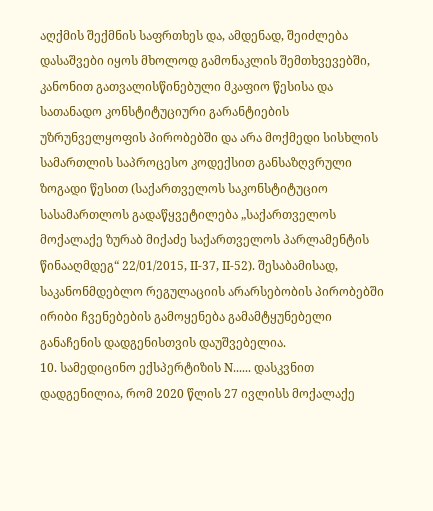აღქმის შექმნის საფრთხეს და, ამდენად, შეიძლება დასაშვები იყოს მხოლოდ გამონაკლის შემთხვევებში, კანონით გათვალისწინებული მკაფიო წესისა და სათანადო კონსტიტუციური გარანტიების უზრუნველყოფის პირობებში და არა მოქმედი სისხლის სამართლის საპროცესო კოდექსით განსაზღვრული ზოგადი წესით (საქართველოს საკონსტიტუციო სასამართლოს გადაწყვეტილება „საქართველოს მოქალაქე ზურაბ მიქაძე საქართველოს პარლამენტის წინააღმდეგ“ 22/01/2015, II-37, II-52). შესაბამისად, საკანონმდებლო რეგულაციის არარსებობის პირობებში ირიბი ჩვენებების გამოყენება გამამტყუნებელი განაჩენის დადგენისთვის დაუშვებელია.
10. სამედიცინო ექსპერტიზის N...... დასკვნით დადგენილია, რომ 2020 წლის 27 ივლისს მოქალაქე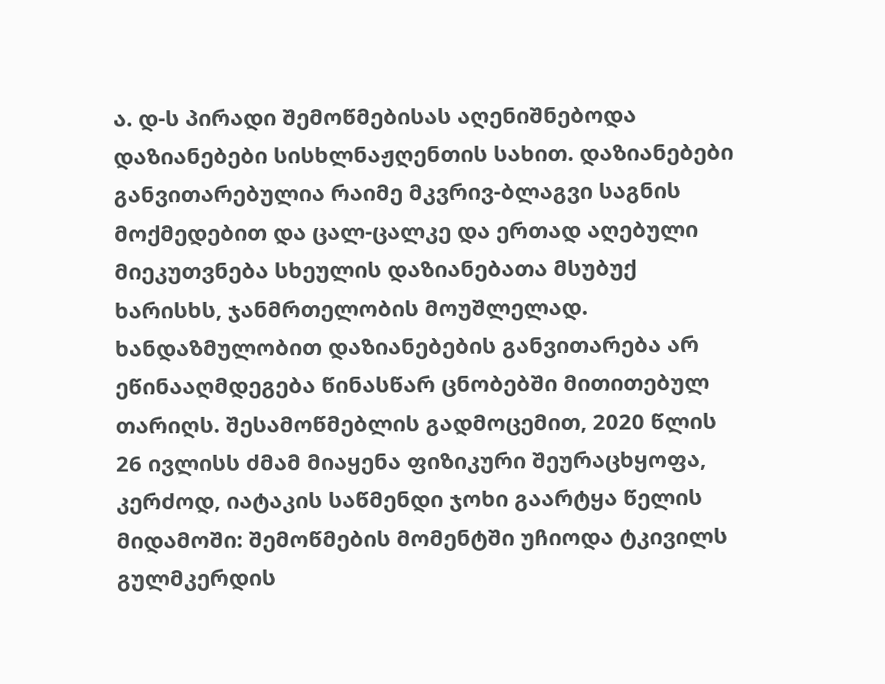ა. დ-ს პირადი შემოწმებისას აღენიშნებოდა დაზიანებები სისხლნაჟღენთის სახით. დაზიანებები განვითარებულია რაიმე მკვრივ-ბლაგვი საგნის მოქმედებით და ცალ-ცალკე და ერთად აღებული მიეკუთვნება სხეულის დაზიანებათა მსუბუქ ხარისხს, ჯანმრთელობის მოუშლელად. ხანდაზმულობით დაზიანებების განვითარება არ ეწინააღმდეგება წინასწარ ცნობებში მითითებულ თარიღს. შესამოწმებლის გადმოცემით, 2020 წლის 26 ივლისს ძმამ მიაყენა ფიზიკური შეურაცხყოფა, კერძოდ, იატაკის საწმენდი ჯოხი გაარტყა წელის მიდამოში: შემოწმების მომენტში უჩიოდა ტკივილს გულმკერდის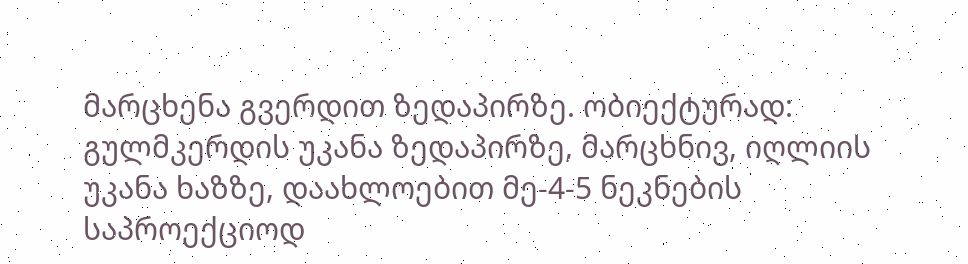მარცხენა გვერდით ზედაპირზე. ობიექტურად: გულმკერდის უკანა ზედაპირზე, მარცხნივ, იღლიის უკანა ხაზზე, დაახლოებით მე-4-5 ნეკნების საპროექციოდ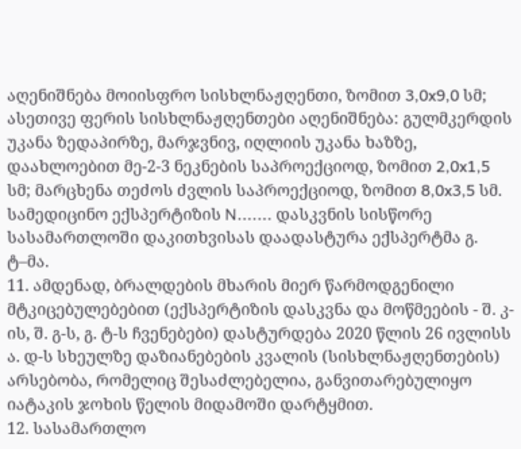აღენიშნება მოიისფრო სისხლნაჟღენთი, ზომით 3,0x9,0 სმ; ასეთივე ფერის სისხლნაჟღენთები აღენიშნება: გულმკერდის უკანა ზედაპირზე, მარჯვნივ, იღლიის უკანა ხაზზე, დაახლოებით მე-2-3 ნეკნების საპროექციოდ, ზომით 2,0x1,5 სმ; მარცხენა თეძოს ძვლის საპროექციოდ, ზომით 8,0x3,5 სმ.
სამედიცინო ექსპერტიზის N....... დასკვნის სისწორე სასამართლოში დაკითხვისას დაადასტურა ექსპერტმა გ. ტ–მა.
11. ამდენად, ბრალდების მხარის მიერ წარმოდგენილი მტკიცებულებებით (ექსპერტიზის დასკვნა და მოწმეების - შ. კ-ის, შ. გ-ს, გ. ტ-ს ჩვენებები) დასტურდება 2020 წლის 26 ივლისს ა. დ-ს სხეულზე დაზიანებების კვალის (სისხლნაჟღენთების) არსებობა, რომელიც შესაძლებელია, განვითარებულიყო იატაკის ჯოხის წელის მიდამოში დარტყმით.
12. სასამართლო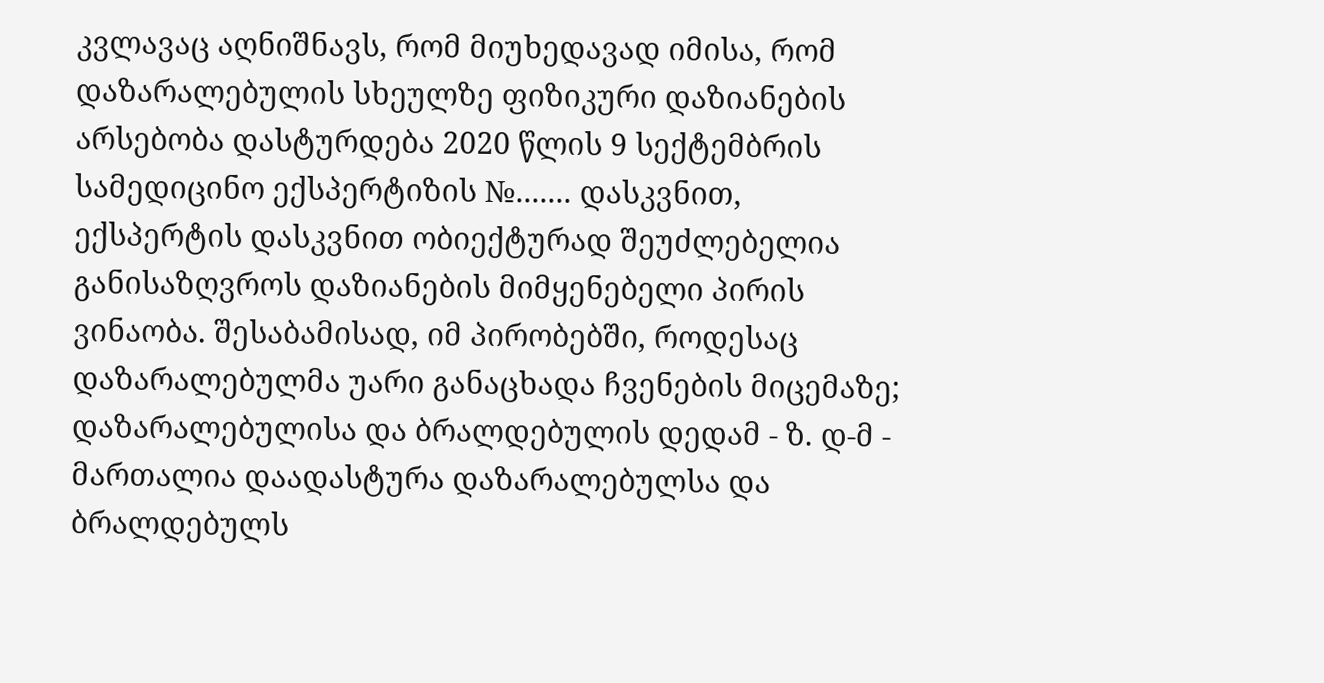კვლავაც აღნიშნავს, რომ მიუხედავად იმისა, რომ დაზარალებულის სხეულზე ფიზიკური დაზიანების არსებობა დასტურდება 2020 წლის 9 სექტემბრის სამედიცინო ექსპერტიზის №....... დასკვნით, ექსპერტის დასკვნით ობიექტურად შეუძლებელია განისაზღვროს დაზიანების მიმყენებელი პირის ვინაობა. შესაბამისად, იმ პირობებში, როდესაც დაზარალებულმა უარი განაცხადა ჩვენების მიცემაზე; დაზარალებულისა და ბრალდებულის დედამ - ზ. დ-მ - მართალია დაადასტურა დაზარალებულსა და ბრალდებულს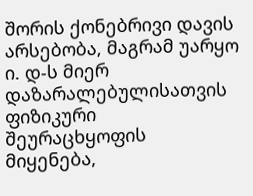შორის ქონებრივი დავის არსებობა, მაგრამ უარყო ი. დ-ს მიერ დაზარალებულისათვის ფიზიკური შეურაცხყოფის მიყენება,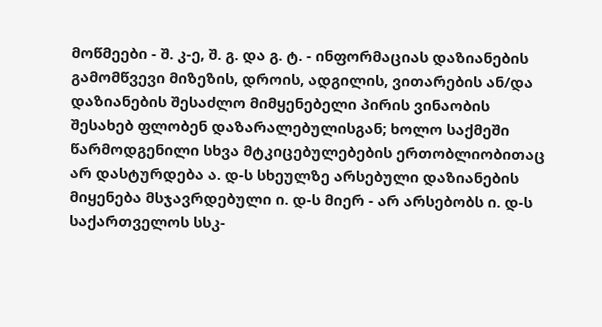მოწმეები - შ. კ-ე, შ. გ. და გ. ტ. - ინფორმაციას დაზიანების გამომწვევი მიზეზის, დროის, ადგილის, ვითარების ან/და დაზიანების შესაძლო მიმყენებელი პირის ვინაობის შესახებ ფლობენ დაზარალებულისგან; ხოლო საქმეში წარმოდგენილი სხვა მტკიცებულებების ერთობლიობითაც არ დასტურდება ა. დ-ს სხეულზე არსებული დაზიანების მიყენება მსჯავრდებული ი. დ-ს მიერ - არ არსებობს ი. დ-ს საქართველოს სსკ-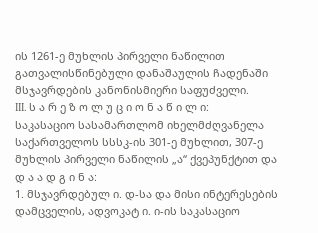ის 1261-ე მუხლის პირველი ნაწილით გათვალისწინებული დანაშაულის ჩადენაში მსჯავრდების კანონისმიერი საფუძველი.
III. ს ა რ ე ზ ო ლ უ ც ი ო ნ ა წ ი ლ ი:
საკასაციო სასამართლომ იხელმძღვანელა საქართველოს სსსკ-ის 301-ე მუხლით, 307-ე მუხლის პირველი ნაწილის „ა“ ქვეპუნქტით და
დ ა ა დ გ ი ნ ა:
1. მსჯავრდებულ ი. დ-სა და მისი ინტერესების დამცველის, ადვოკატ ი. ი-ის საკასაციო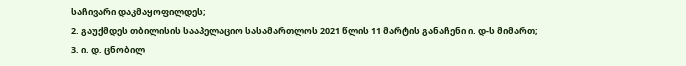საჩივარი დაკმაყოფილდეს;
2. გაუქმდეს თბილისის სააპელაციო სასამართლოს 2021 წლის 11 მარტის განაჩენი ი. დ-ს მიმართ;
3. ი. დ. ცნობილ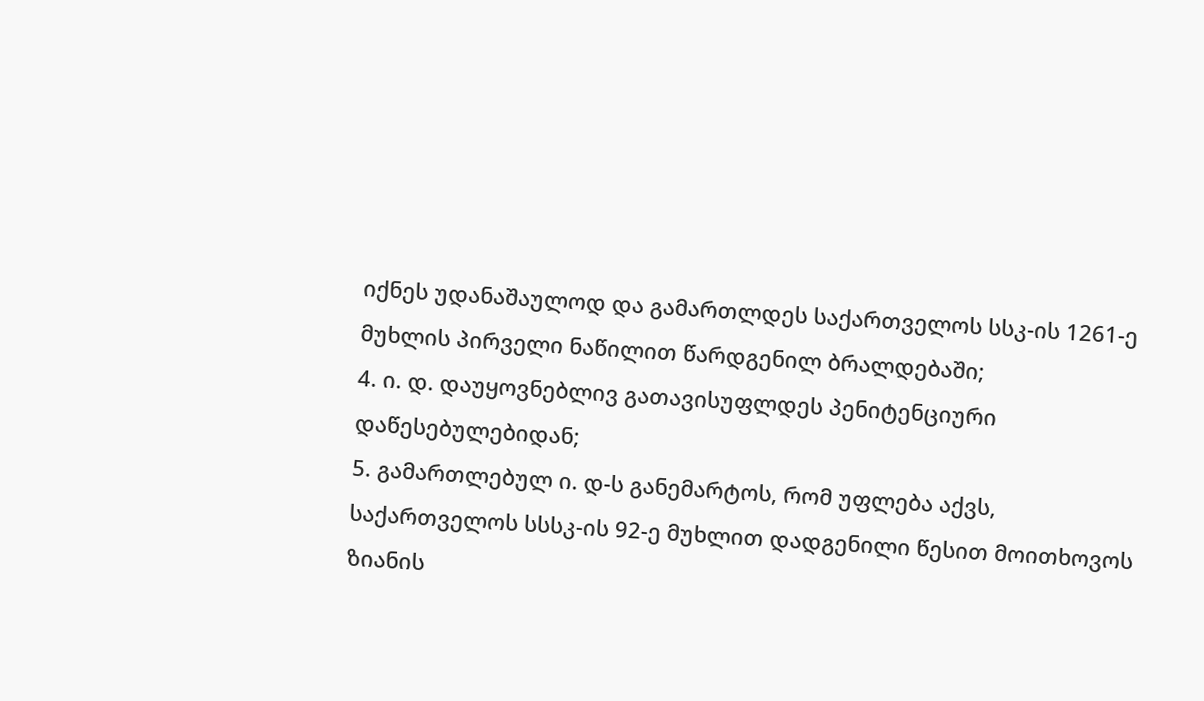იქნეს უდანაშაულოდ და გამართლდეს საქართველოს სსკ-ის 1261-ე მუხლის პირველი ნაწილით წარდგენილ ბრალდებაში;
4. ი. დ. დაუყოვნებლივ გათავისუფლდეს პენიტენციური დაწესებულებიდან;
5. გამართლებულ ი. დ-ს განემარტოს, რომ უფლება აქვს, საქართველოს სსსკ-ის 92-ე მუხლით დადგენილი წესით მოითხოვოს ზიანის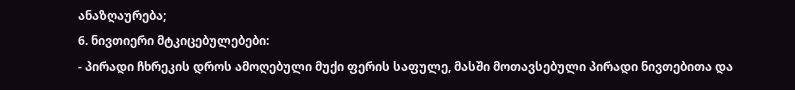ანაზღაურება;
6. ნივთიერი მტკიცებულებები:
- პირადი ჩხრეკის დროს ამოღებული მუქი ფერის საფულე, მასში მოთავსებული პირადი ნივთებითა და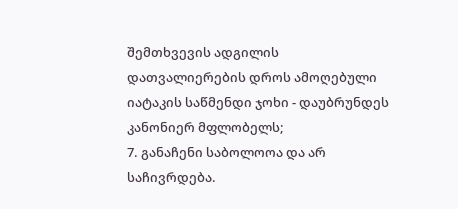შემთხვევის ადგილის დათვალიერების დროს ამოღებული იატაკის საწმენდი ჯოხი - დაუბრუნდეს კანონიერ მფლობელს;
7. განაჩენი საბოლოოა და არ საჩივრდება.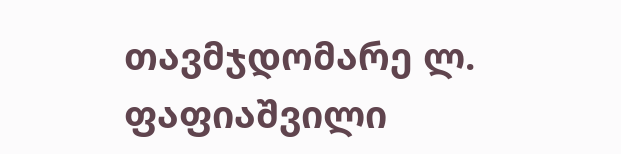თავმჯდომარე ლ. ფაფიაშვილი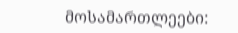მოსამართლეები: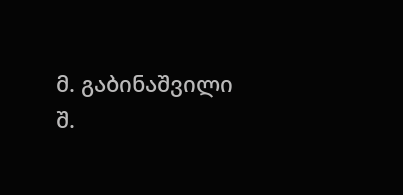მ. გაბინაშვილი
შ.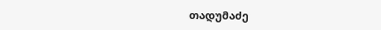თადუმაძე